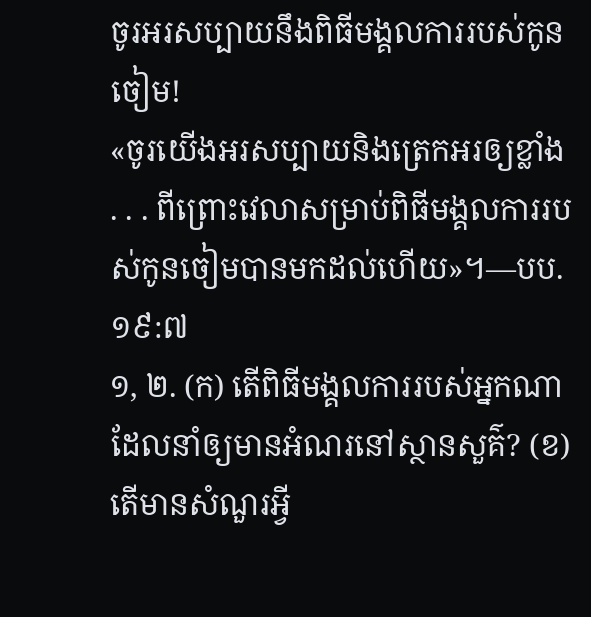ចូរអរសប្បាយនឹងពិធីមង្គលការរបស់កូនចៀម!
«ចូរយើងអរសប្បាយនិងត្រេកអរឲ្យខ្លាំង . . . ពីព្រោះវេលាសម្រាប់ពិធីមង្គលការរបស់កូនចៀមបានមកដល់ហើយ»។—បប. ១៩:៧
១, ២. (ក) តើពិធីមង្គលការរបស់អ្នកណាដែលនាំឲ្យមានអំណរនៅស្ថានសួគ៌? (ខ) តើមានសំណួរអ្វី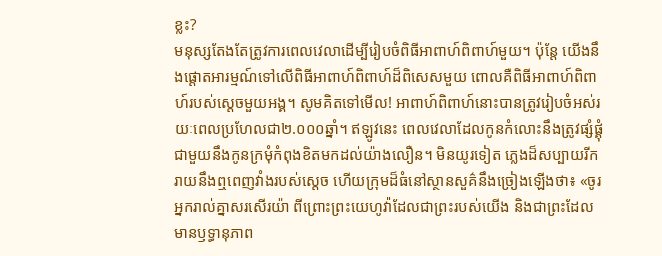ខ្លះ?
មនុស្សតែងតែត្រូវការពេលវេលាដើម្បីរៀបចំពិធីអាពាហ៍ពិពាហ៍មួយ។ ប៉ុន្តែ យើងនឹងផ្ដោតអារម្មណ៍ទៅលើពិធីអាពាហ៍ពិពាហ៍ដ៏ពិសេសមួយ ពោលគឺពិធីអាពាហ៍ពិពាហ៍របស់ស្តេចមួយអង្គ។ សូមគិតទៅមើល! អាពាហ៍ពិពាហ៍នោះបានត្រូវរៀបចំអស់រយៈពេលប្រហែលជា២.០០០ឆ្នាំ។ ឥឡូវនេះ ពេលវេលាដែលកូនកំលោះនឹងត្រូវផ្សំផ្គុំជាមួយនឹងកូនក្រមុំកំពុងខិតមកដល់យ៉ាងលឿន។ មិនយូរទៀត ភ្លេងដ៏សប្បាយរីករាយនឹងឮពេញវាំងរបស់ស្តេច ហើយក្រុមដ៏ធំនៅស្ថានសួគ៌នឹងច្រៀងឡើងថា៖ «ចូរអ្នករាល់គ្នាសរសើរយ៉ា ពីព្រោះព្រះយេហូវ៉ាដែលជាព្រះរបស់យើង និងជាព្រះដែលមានឫទ្ធានុភាព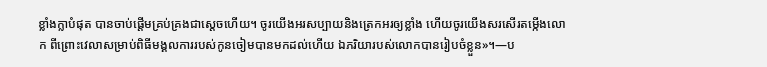ខ្លាំងក្លាបំផុត បានចាប់ផ្ដើមគ្រប់គ្រងជាស្តេចហើយ។ ចូរយើងអរសប្បាយនិងត្រេកអរឲ្យខ្លាំង ហើយចូរយើងសរសើរតម្កើងលោក ពីព្រោះវេលាសម្រាប់ពិធីមង្គលការរបស់កូនចៀមបានមកដល់ហើយ ឯភរិយារបស់លោកបានរៀបចំខ្លួន»។—ប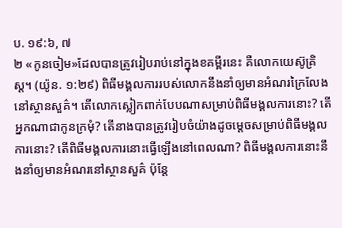ប. ១៩:៦, ៧
២ «កូនចៀម»ដែលបានត្រូវរៀបរាប់នៅក្នុងខគម្ពីរនេះ គឺលោកយេស៊ូគ្រិស្ត។ (យ៉ូន. ១:២៩) ពិធីមង្គលការរបស់លោកនឹងនាំឲ្យមានអំណរក្រៃលែងនៅស្ថានសួគ៌។ តើលោកស្លៀកពាក់បែបណាសម្រាប់ពិធីមង្គលការនោះ? តើអ្នកណាជាកូនក្រមុំ? តើនាងបានត្រូវរៀបចំយ៉ាងដូចម្ដេចសម្រាប់ពិធីមង្គលការនោះ? តើពិធីមង្គលការនោះធ្វើឡើងនៅពេលណា? ពិធីមង្គលការនោះនឹងនាំឲ្យមានអំណរនៅស្ថានសួគ៌ ប៉ុន្តែ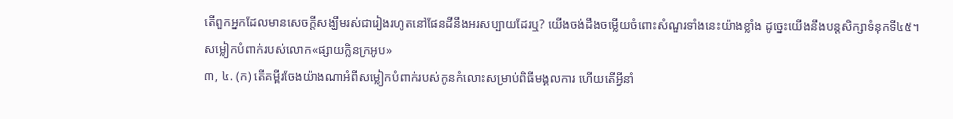តើពួកអ្នកដែលមានសេចក្ដីសង្ឃឹមរស់ជារៀងរហូតនៅផែនដីនឹងអរសប្បាយដែរឬ? យើងចង់ដឹងចម្លើយចំពោះសំណួរទាំងនេះយ៉ាងខ្លាំង ដូច្នេះយើងនឹងបន្តសិក្សាទំនុកទី៤៥។
សម្លៀកបំពាក់របស់លោក«ផ្សាយក្លិនក្រអូប»
៣, ៤. (ក) តើគម្ពីរចែងយ៉ាងណាអំពីសម្លៀកបំពាក់របស់កូនកំលោះសម្រាប់ពិធីមង្គលការ ហើយតើអ្វីនាំ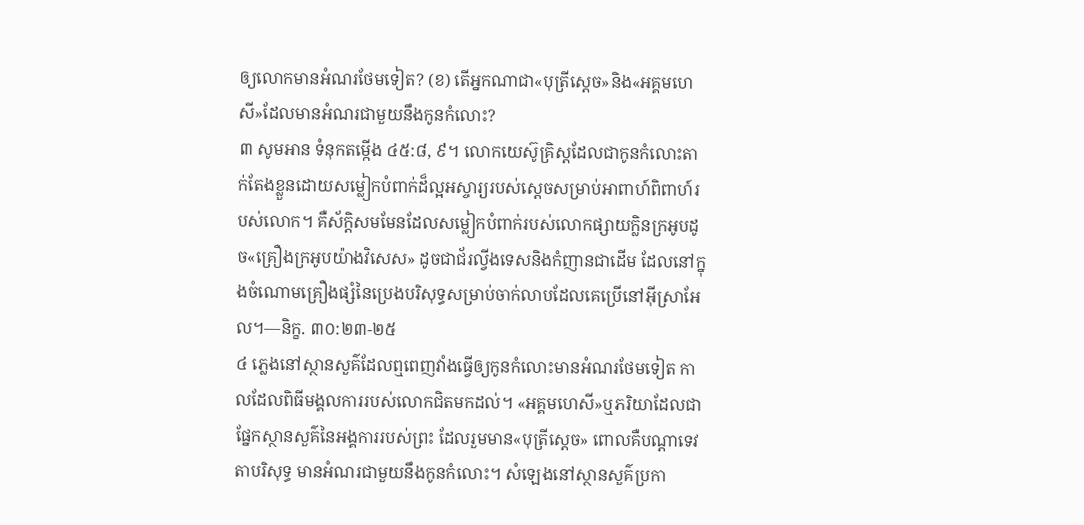ឲ្យលោកមានអំណរថែមទៀត? (ខ) តើអ្នកណាជា«បុត្រីស្តេច»និង«អគ្គមហេសី»ដែលមានអំណរជាមួយនឹងកូនកំលោះ?
៣ សូមអាន ទំនុកតម្កើង ៤៥:៨, ៩។ លោកយេស៊ូគ្រិស្តដែលជាកូនកំលោះតាក់តែងខ្លួនដោយសម្លៀកបំពាក់ដ៏ល្អអស្ចារ្យរបស់ស្តេចសម្រាប់អាពាហ៍ពិពាហ៍របស់លោក។ គឺស័ក្ដិសមមែនដែលសម្លៀកបំពាក់របស់លោកផ្សាយក្លិនក្រអូបដូច«គ្រឿងក្រអូបយ៉ាងវិសេស» ដូចជាជ័រល្វីងទេសនិងកំញានជាដើម ដែលនៅក្នុងចំណោមគ្រឿងផ្សំនៃប្រេងបរិសុទ្ធសម្រាប់ចាក់លាបដែលគេប្រើនៅអ៊ីស្រាអែល។—និក្ខ. ៣០:២៣-២៥
៤ ភ្លេងនៅស្ថានសួគ៌ដែលឮពេញវាំងធ្វើឲ្យកូនកំលោះមានអំណរថែមទៀត កាលដែលពិធីមង្គលការរបស់លោកជិតមកដល់។ «អគ្គមហេសី»ឬភរិយាដែលជាផ្នែកស្ថានសួគ៌នៃអង្គការរបស់ព្រះ ដែលរួមមាន«បុត្រីស្តេច» ពោលគឺបណ្ដាទេវតាបរិសុទ្ធ មានអំណរជាមួយនឹងកូនកំលោះ។ សំឡេងនៅស្ថានសួគ៌ប្រកា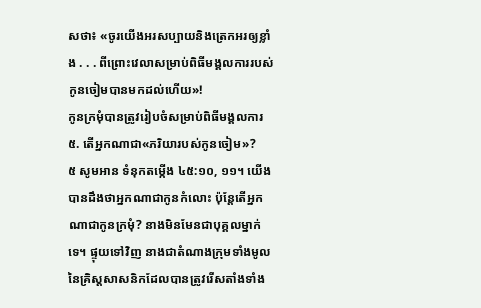សថា៖ «ចូរយើងអរសប្បាយនិងត្រេកអរឲ្យខ្លាំង . . . ពីព្រោះវេលាសម្រាប់ពិធីមង្គលការរបស់កូនចៀមបានមកដល់ហើយ»!
កូនក្រមុំបានត្រូវរៀបចំសម្រាប់ពិធីមង្គលការ
៥. តើអ្នកណាជា«ភរិយារបស់កូនចៀម»?
៥ សូមអាន ទំនុកតម្កើង ៤៥:១០, ១១។ យើងបានដឹងថាអ្នកណាជាកូនកំលោះ ប៉ុន្តែតើអ្នកណាជាកូនក្រមុំ? នាងមិនមែនជាបុគ្គលម្នាក់ទេ។ ផ្ទុយទៅវិញ នាងជាតំណាងក្រុមទាំងមូលនៃគ្រិស្តសាសនិកដែលបានត្រូវរើសតាំងទាំង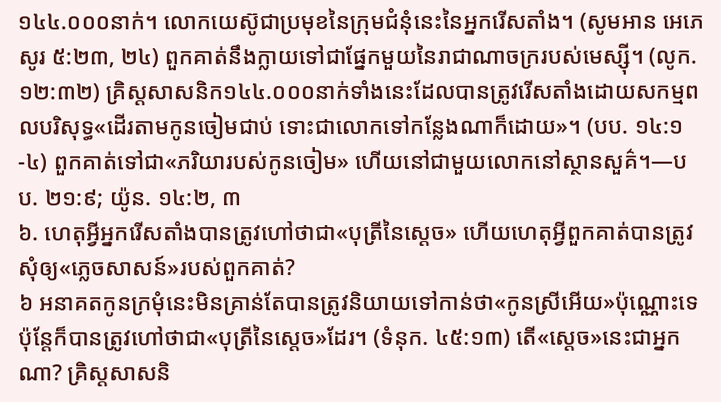១៤៤.០០០នាក់។ លោកយេស៊ូជាប្រមុខនៃក្រុមជំនុំនេះនៃអ្នករើសតាំង។ (សូមអាន អេភេសូរ ៥:២៣, ២៤) ពួកគាត់នឹងក្លាយទៅជាផ្នែកមួយនៃរាជាណាចក្ររបស់មេស្ស៊ី។ (លូក. ១២:៣២) គ្រិស្តសាសនិក១៤៤.០០០នាក់ទាំងនេះដែលបានត្រូវរើសតាំងដោយសកម្មពលបរិសុទ្ធ«ដើរតាមកូនចៀមជាប់ ទោះជាលោកទៅកន្លែងណាក៏ដោយ»។ (បប. ១៤:១-៤) ពួកគាត់ទៅជា«ភរិយារបស់កូនចៀម» ហើយនៅជាមួយលោកនៅស្ថានសួគ៌។—បប. ២១:៩; យ៉ូន. ១៤:២, ៣
៦. ហេតុអ្វីអ្នករើសតាំងបានត្រូវហៅថាជា«បុត្រីនៃស្តេច» ហើយហេតុអ្វីពួកគាត់បានត្រូវសុំឲ្យ«ភ្លេចសាសន៍»របស់ពួកគាត់?
៦ អនាគតកូនក្រមុំនេះមិនគ្រាន់តែបានត្រូវនិយាយទៅកាន់ថា«កូនស្រីអើយ»ប៉ុណ្ណោះទេ ប៉ុន្តែក៏បានត្រូវហៅថាជា«បុត្រីនៃស្តេច»ដែរ។ (ទំនុក. ៤៥:១៣) តើ«ស្តេច»នេះជាអ្នកណា? គ្រិស្តសាសនិ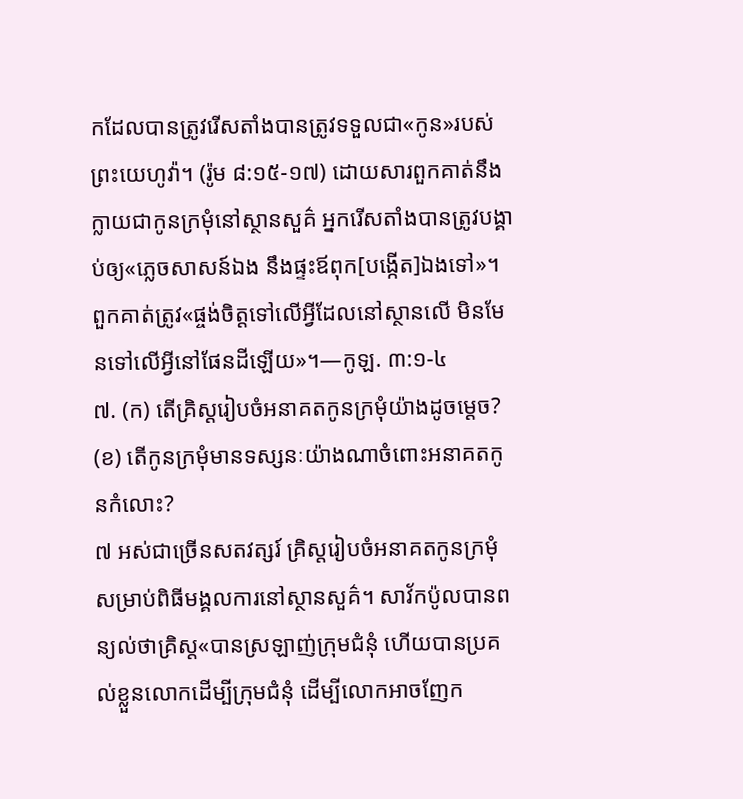កដែលបានត្រូវរើសតាំងបានត្រូវទទួលជា«កូន»របស់ព្រះយេហូវ៉ា។ (រ៉ូម ៨:១៥-១៧) ដោយសារពួកគាត់នឹងក្លាយជាកូនក្រមុំនៅស្ថានសួគ៌ អ្នករើសតាំងបានត្រូវបង្គាប់ឲ្យ«ភ្លេចសាសន៍ឯង នឹងផ្ទះឪពុក[បង្កើត]ឯងទៅ»។ ពួកគាត់ត្រូវ«ផ្ចង់ចិត្តទៅលើអ្វីដែលនៅស្ថានលើ មិនមែនទៅលើអ្វីនៅផែនដីឡើយ»។—កូឡ. ៣:១-៤
៧. (ក) តើគ្រិស្តរៀបចំអនាគតកូនក្រមុំយ៉ាងដូចម្ដេច? (ខ) តើកូនក្រមុំមានទស្សនៈយ៉ាងណាចំពោះអនាគតកូនកំលោះ?
៧ អស់ជាច្រើនសតវត្សរ៍ គ្រិស្តរៀបចំអនាគតកូនក្រមុំសម្រាប់ពិធីមង្គលការនៅស្ថានសួគ៌។ សាវ័កប៉ូលបានពន្យល់ថាគ្រិស្ត«បានស្រឡាញ់ក្រុមជំនុំ ហើយបានប្រគល់ខ្លួនលោកដើម្បីក្រុមជំនុំ ដើម្បីលោកអាចញែក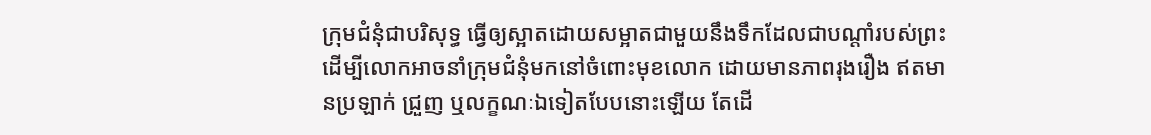ក្រុមជំនុំជាបរិសុទ្ធ ធ្វើឲ្យស្អាតដោយសម្អាតជាមួយនឹងទឹកដែលជាបណ្ដាំរបស់ព្រះ ដើម្បីលោកអាចនាំក្រុមជំនុំមកនៅចំពោះមុខលោក ដោយមានភាពរុងរឿង ឥតមានប្រឡាក់ ជ្រួញ ឬលក្ខណៈឯទៀតបែបនោះឡើយ តែដើ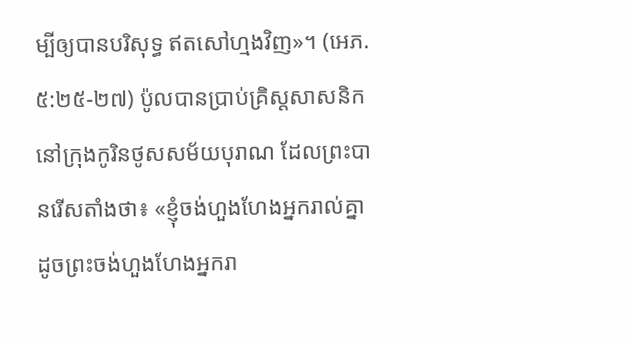ម្បីឲ្យបានបរិសុទ្ធ ឥតសៅហ្មងវិញ»។ (អេភ. ៥:២៥-២៧) ប៉ូលបានប្រាប់គ្រិស្តសាសនិកនៅក្រុងកូរិនថូសសម័យបុរាណ ដែលព្រះបានរើសតាំងថា៖ «ខ្ញុំចង់ហួងហែងអ្នករាល់គ្នា ដូចព្រះចង់ហួងហែងអ្នករា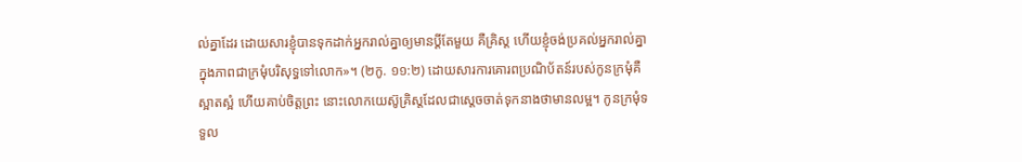ល់គ្នាដែរ ដោយសារខ្ញុំបានទុកដាក់អ្នករាល់គ្នាឲ្យមានប្ដីតែមួយ គឺគ្រិស្ត ហើយខ្ញុំចង់ប្រគល់អ្នករាល់គ្នាក្នុងភាពជាក្រមុំបរិសុទ្ធទៅលោក»។ (២កូ. ១១:២) ដោយសារការគោរពប្រណិប័តន៍របស់កូនក្រមុំគឺស្អាតស្អំ ហើយគាប់ចិត្តព្រះ នោះលោកយេស៊ូគ្រិស្តដែលជាស្តេចចាត់ទុកនាងថាមានលម្អ។ កូនក្រមុំទទួល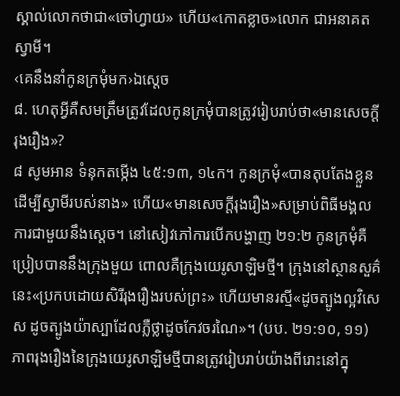ស្គាល់លោកថាជា«ចៅហ្វាយ» ហើយ«កោតខ្លាច»លោក ជាអនាគតស្វាមី។
‹គេនឹងនាំកូនក្រមុំមក›ឯស្តេច
៨. ហេតុអ្វីគឺសមត្រឹមត្រូវដែលកូនក្រមុំបានត្រូវរៀបរាប់ថា«មានសេចក្ដីរុងរឿង»?
៨ សូមអាន ទំនុកតម្កើង ៤៥:១៣, ១៤ក។ កូនក្រមុំ«បានតុបតែងខ្លួនដើម្បីស្វាមីរបស់នាង» ហើយ«មានសេចក្ដីរុងរឿង»សម្រាប់ពិធីមង្គលការជាមួយនឹងស្តេច។ នៅសៀវភៅការបើកបង្ហាញ ២១:២ កូនក្រមុំគឺប្រៀបបាននឹងក្រុងមួយ ពោលគឺក្រុងយេរូសាឡិមថ្មី។ ក្រុងនៅស្ថានសួគ៌នេះ«ប្រកបដោយសិរីរុងរឿងរបស់ព្រះ» ហើយមានរស្មី«ដូចត្បូងល្អវិសេស ដូចត្បូងយ៉ាស្បាដែលភ្លឺថ្លាដូចកែវចរណៃ»។ (បប. ២១:១០, ១១) ភាពរុងរឿងនៃក្រុងយេរូសាឡិមថ្មីបានត្រូវរៀបរាប់យ៉ាងពីរោះនៅក្នុ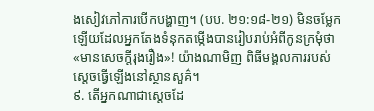ងសៀវភៅការបើកបង្ហាញ។ (បប. ២១:១៨-២១) មិនចម្លែកឡើយដែលអ្នកតែងទំនុកតម្កើងបានរៀបរាប់អំពីកូនក្រមុំថា«មានសេចក្ដីរុងរឿង»! យ៉ាងណាមិញ ពិធីមង្គលការរបស់ស្តេចធ្វើឡើងនៅស្ថានសួគ៌។
៩. តើអ្នកណាជាស្តេចដែ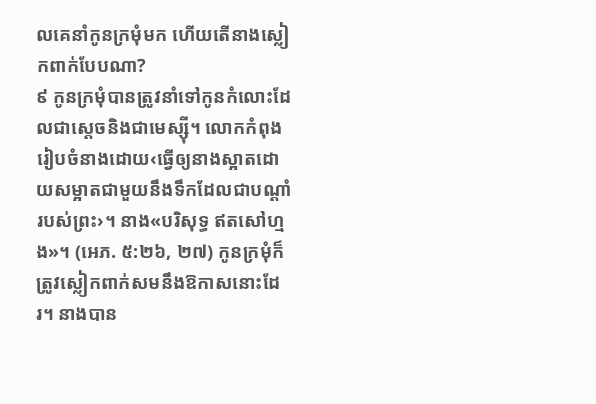លគេនាំកូនក្រមុំមក ហើយតើនាងស្លៀកពាក់បែបណា?
៩ កូនក្រមុំបានត្រូវនាំទៅកូនកំលោះដែលជាស្តេចនិងជាមេស្ស៊ី។ លោកកំពុងរៀបចំនាងដោយ‹ធ្វើឲ្យនាងស្អាតដោយសម្អាតជាមួយនឹងទឹកដែលជាបណ្ដាំរបស់ព្រះ›។ នាង«បរិសុទ្ធ ឥតសៅហ្មង»។ (អេភ. ៥:២៦, ២៧) កូនក្រមុំក៏ត្រូវស្លៀកពាក់សមនឹងឱកាសនោះដែរ។ នាងបាន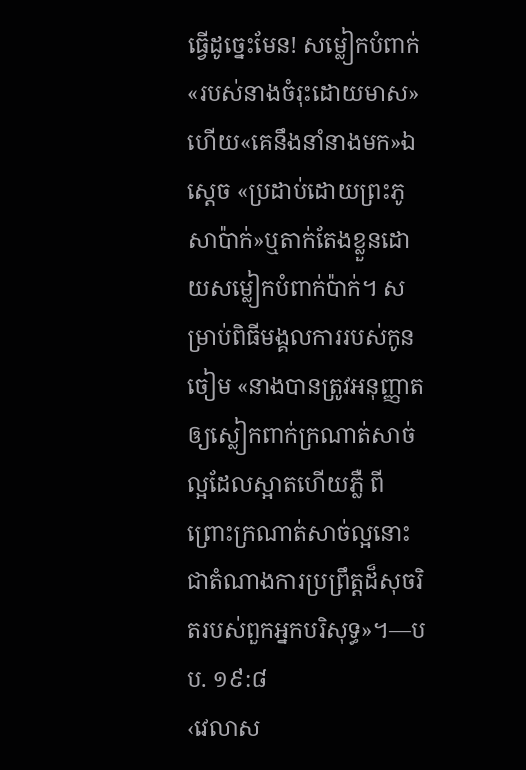ធ្វើដូច្នេះមែន! សម្លៀកបំពាក់«របស់នាងចំរុះដោយមាស» ហើយ«គេនឹងនាំនាងមក»ឯស្តេច «ប្រដាប់ដោយព្រះភូសាប៉ាក់»ឬតាក់តែងខ្លួនដោយសម្លៀកបំពាក់ប៉ាក់។ សម្រាប់ពិធីមង្គលការរបស់កូនចៀម «នាងបានត្រូវអនុញ្ញាតឲ្យស្លៀកពាក់ក្រណាត់សាច់ល្អដែលស្អាតហើយភ្លឺ ពីព្រោះក្រណាត់សាច់ល្អនោះជាតំណាងការប្រព្រឹត្តដ៏សុចរិតរបស់ពួកអ្នកបរិសុទ្ធ»។—បប. ១៩:៨
‹វេលាស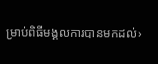ម្រាប់ពិធីមង្គលការបានមកដល់›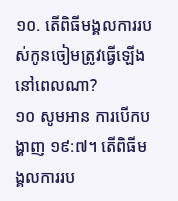១០. តើពិធីមង្គលការរបស់កូនចៀមត្រូវធ្វើឡើងនៅពេលណា?
១០ សូមអាន ការបើកបង្ហាញ ១៩:៧។ តើពិធីមង្គលការរប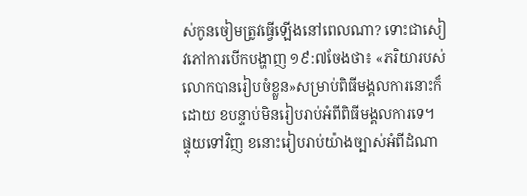ស់កូនចៀមត្រូវធ្វើឡើងនៅពេលណា? ទោះជាសៀវភៅការបើកបង្ហាញ ១៩:៧ចែងថា៖ «ភរិយារបស់លោកបានរៀបចំខ្លួន»សម្រាប់ពិធីមង្គលការនោះក៏ដោយ ខបន្ទាប់មិនរៀបរាប់អំពីពិធីមង្គលការទេ។ ផ្ទុយទៅវិញ ខនោះរៀបរាប់យ៉ាងច្បាស់អំពីដំណា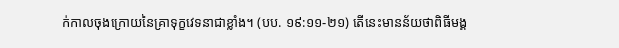ក់កាលចុងក្រោយនៃគ្រាទុក្ខវេទនាជាខ្លាំង។ (បប. ១៩:១១-២១) តើនេះមានន័យថាពិធីមង្គ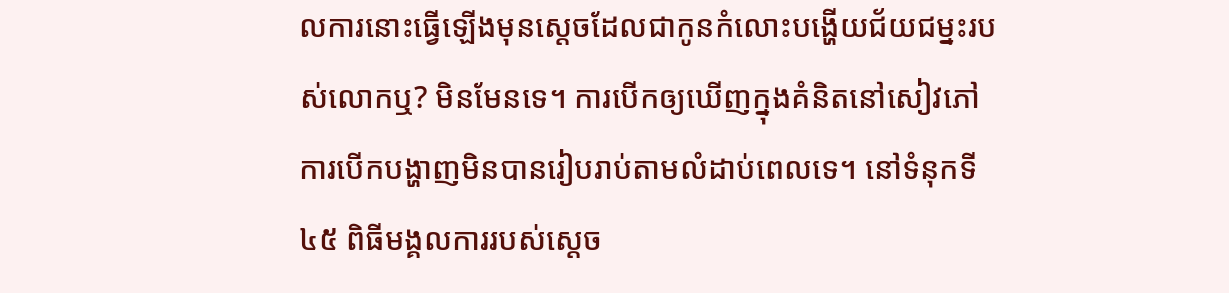លការនោះធ្វើឡើងមុនស្តេចដែលជាកូនកំលោះបង្ហើយជ័យជម្នះរបស់លោកឬ? មិនមែនទេ។ ការបើកឲ្យឃើញក្នុងគំនិតនៅសៀវភៅការបើកបង្ហាញមិនបានរៀបរាប់តាមលំដាប់ពេលទេ។ នៅទំនុកទី៤៥ ពិធីមង្គលការរបស់ស្តេច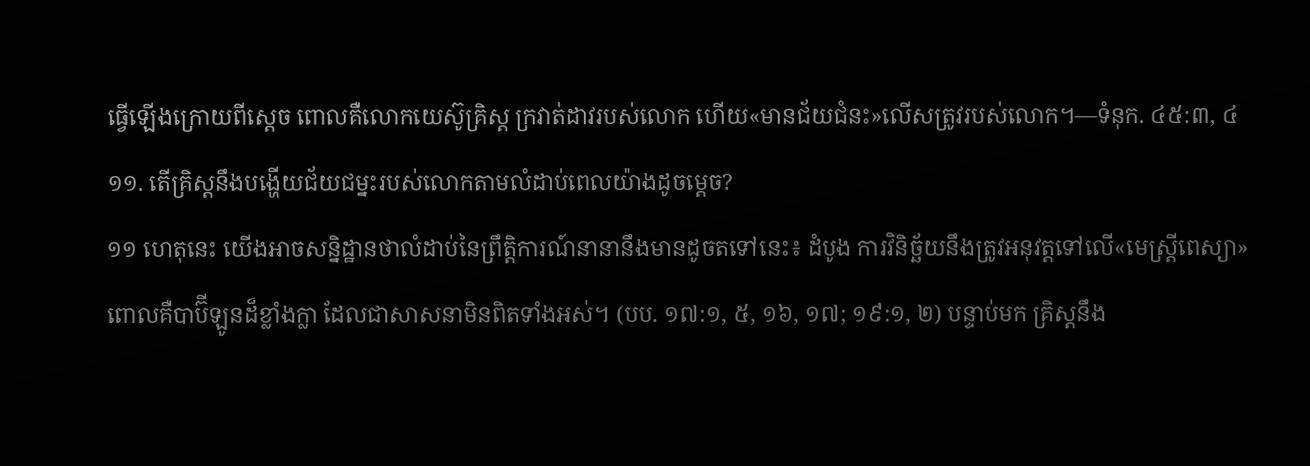ធ្វើឡើងក្រោយពីស្តេច ពោលគឺលោកយេស៊ូគ្រិស្ត ក្រវាត់ដាវរបស់លោក ហើយ«មានជ័យជំនះ»លើសត្រូវរបស់លោក។—ទំនុក. ៤៥:៣, ៤
១១. តើគ្រិស្តនឹងបង្ហើយជ័យជម្នះរបស់លោកតាមលំដាប់ពេលយ៉ាងដូចម្ដេច?
១១ ហេតុនេះ យើងអាចសន្និដ្ឋានថាលំដាប់នៃព្រឹត្ដិការណ៍នានានឹងមានដូចតទៅនេះ៖ ដំបូង ការវិនិច្ឆ័យនឹងត្រូវអនុវត្តទៅលើ«មេស្ត្រីពេស្យា» ពោលគឺបាប៊ីឡូនដ៏ខ្លាំងក្លា ដែលជាសាសនាមិនពិតទាំងអស់។ (បប. ១៧:១, ៥, ១៦, ១៧; ១៩:១, ២) បន្ទាប់មក គ្រិស្តនឹង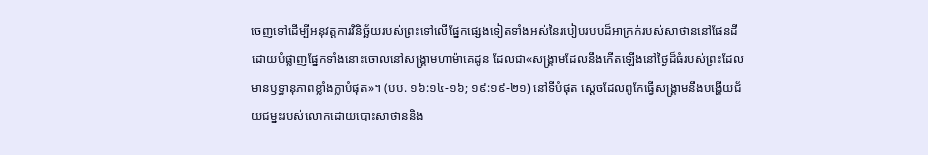ចេញទៅដើម្បីអនុវត្តការវិនិច្ឆ័យរបស់ព្រះទៅលើផ្នែកផ្សេងទៀតទាំងអស់នៃរបៀបរបបដ៏អាក្រក់របស់សាថាននៅផែនដី ដោយបំផ្លាញផ្នែកទាំងនោះចោលនៅសង្គ្រាមហាម៉ាគេដូន ដែលជា«សង្គ្រាមដែលនឹងកើតឡើងនៅថ្ងៃដ៏ធំរបស់ព្រះដែលមានឫទ្ធានុភាពខ្លាំងក្លាបំផុត»។ (បប. ១៦:១៤-១៦; ១៩:១៩-២១) នៅទីបំផុត ស្តេចដែលពូកែធ្វើសង្គ្រាមនឹងបង្ហើយជ័យជម្នះរបស់លោកដោយបោះសាថាននិង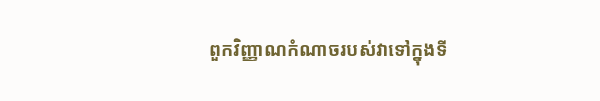ពួកវិញ្ញាណកំណាចរបស់វាទៅក្នុងទី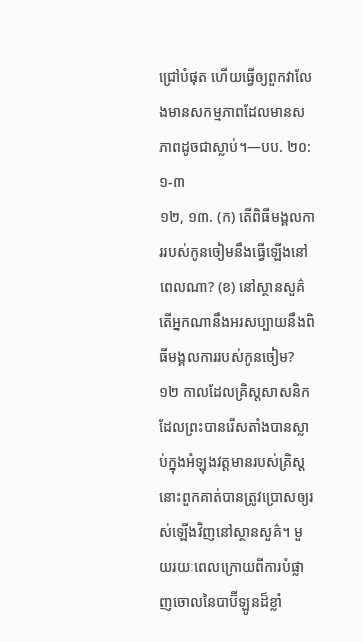ជ្រៅបំផុត ហើយធ្វើឲ្យពួកវាលែងមានសកម្មភាពដែលមានសភាពដូចជាស្លាប់។—បប. ២០:១-៣
១២, ១៣. (ក) តើពិធីមង្គលការរបស់កូនចៀមនឹងធ្វើឡើងនៅពេលណា? (ខ) នៅស្ថានសួគ៌ តើអ្នកណានឹងអរសប្បាយនឹងពិធីមង្គលការរបស់កូនចៀម?
១២ កាលដែលគ្រិស្តសាសនិកដែលព្រះបានរើសតាំងបានស្លាប់ក្នុងអំឡុងវត្តមានរបស់គ្រិស្ត នោះពួកគាត់បានត្រូវប្រោសឲ្យរស់ឡើងវិញនៅស្ថានសួគ៌។ មួយរយៈពេលក្រោយពីការបំផ្លាញចោលនៃបាប៊ីឡូនដ៏ខ្លាំ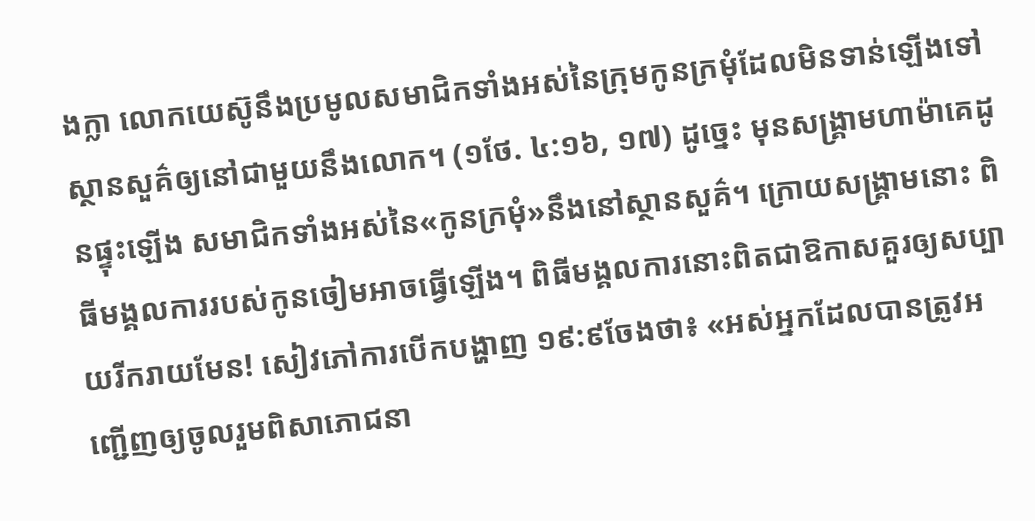ងក្លា លោកយេស៊ូនឹងប្រមូលសមាជិកទាំងអស់នៃក្រុមកូនក្រមុំដែលមិនទាន់ឡើងទៅស្ថានសួគ៌ឲ្យនៅជាមួយនឹងលោក។ (១ថែ. ៤:១៦, ១៧) ដូច្នេះ មុនសង្គ្រាមហាម៉ាគេដូនផ្ទុះឡើង សមាជិកទាំងអស់នៃ«កូនក្រមុំ»នឹងនៅស្ថានសួគ៌។ ក្រោយសង្គ្រាមនោះ ពិធីមង្គលការរបស់កូនចៀមអាចធ្វើឡើង។ ពិធីមង្គលការនោះពិតជាឱកាសគួរឲ្យសប្បាយរីករាយមែន! សៀវភៅការបើកបង្ហាញ ១៩:៩ចែងថា៖ «អស់អ្នកដែលបានត្រូវអញ្ជើញឲ្យចូលរួមពិសាភោជនា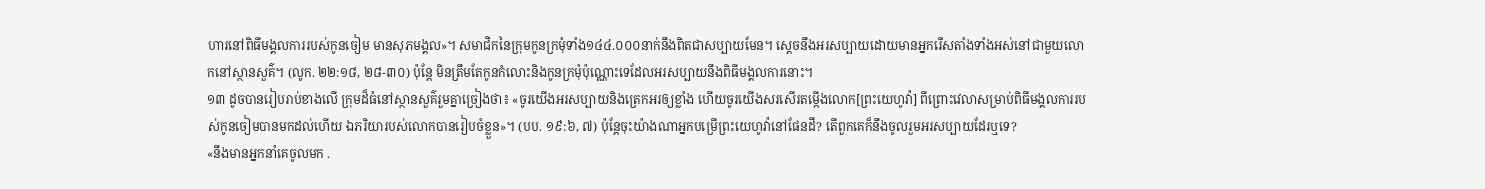ហារនៅពិធីមង្គលការរបស់កូនចៀម មានសុភមង្គល»។ សមាជិកនៃក្រុមកូនក្រមុំទាំង១៤៤.០០០នាក់នឹងពិតជាសប្បាយមែន។ ស្តេចនឹងអរសប្បាយដោយមានអ្នករើសតាំងទាំងអស់នៅជាមួយលោកនៅស្ថានសួគ៌។ (លូក. ២២:១៨, ២៨-៣០) ប៉ុន្តែ មិនត្រឹមតែកូនកំលោះនិងកូនក្រមុំប៉ុណ្ណោះទេដែលអរសប្បាយនឹងពិធីមង្គលការនោះ។
១៣ ដូចបានរៀបរាប់ខាងលើ ក្រុមដ៏ធំនៅស្ថានសួគ៌រួមគ្នាច្រៀងថា៖ «ចូរយើងអរសប្បាយនិងត្រេកអរឲ្យខ្លាំង ហើយចូរយើងសរសើរតម្កើងលោក[ព្រះយេហូវ៉ា] ពីព្រោះវេលាសម្រាប់ពិធីមង្គលការរបស់កូនចៀមបានមកដល់ហើយ ឯភរិយារបស់លោកបានរៀបចំខ្លួន»។ (បប. ១៩:៦, ៧) ប៉ុន្តែចុះយ៉ាងណាអ្នកបម្រើព្រះយេហូវ៉ានៅផែនដី? តើពួកគេក៏នឹងចូលរួមអរសប្បាយដែរឬទេ?
«នឹងមានអ្នកនាំគេចូលមក .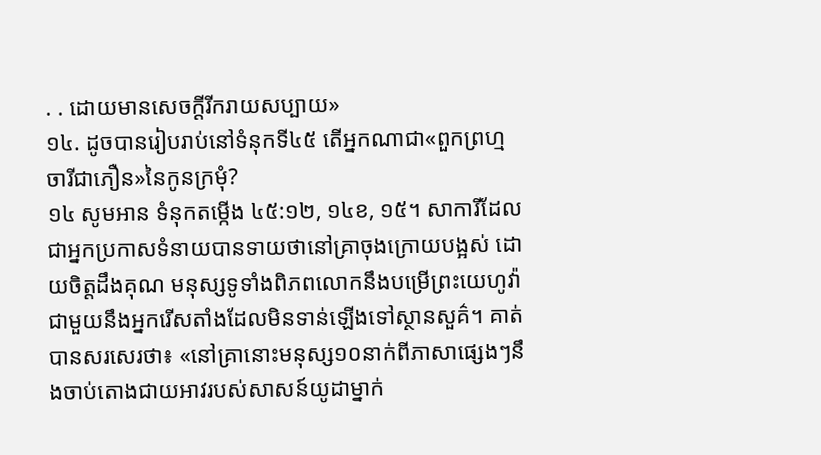. . ដោយមានសេចក្ដីរីករាយសប្បាយ»
១៤. ដូចបានរៀបរាប់នៅទំនុកទី៤៥ តើអ្នកណាជា«ពួកព្រហ្មចារីជាភឿន»នៃកូនក្រមុំ?
១៤ សូមអាន ទំនុកតម្កើង ៤៥:១២, ១៤ខ, ១៥។ សាការីដែលជាអ្នកប្រកាសទំនាយបានទាយថានៅគ្រាចុងក្រោយបង្អស់ ដោយចិត្តដឹងគុណ មនុស្សទូទាំងពិភពលោកនឹងបម្រើព្រះយេហូវ៉ាជាមួយនឹងអ្នករើសតាំងដែលមិនទាន់ឡើងទៅស្ថានសួគ៌។ គាត់បានសរសេរថា៖ «នៅគ្រានោះមនុស្ស១០នាក់ពីភាសាផ្សេងៗនឹងចាប់តោងជាយអាវរបស់សាសន៍យូដាម្នាក់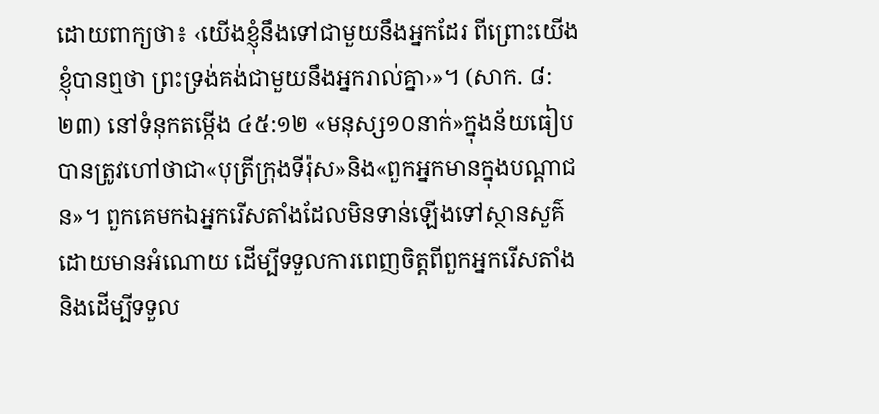ដោយពាក្យថា៖ ‹យើងខ្ញុំនឹងទៅជាមួយនឹងអ្នកដែរ ពីព្រោះយើងខ្ញុំបានឮថា ព្រះទ្រង់គង់ជាមួយនឹងអ្នករាល់គ្នា›»។ (សាក. ៨:២៣) នៅទំនុកតម្កើង ៤៥:១២ «មនុស្ស១០នាក់»ក្នុងន័យធៀបបានត្រូវហៅថាជា«បុត្រីក្រុងទីរ៉ុស»និង«ពួកអ្នកមានក្នុងបណ្ដាជន»។ ពួកគេមកឯអ្នករើសតាំងដែលមិនទាន់ឡើងទៅស្ថានសួគ៌ដោយមានអំណោយ ដើម្បីទទួលការពេញចិត្តពីពួកអ្នករើសតាំងនិងដើម្បីទទួល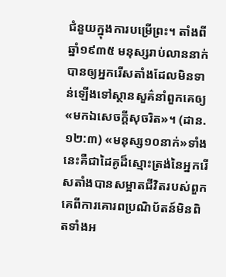ជំនួយក្នុងការបម្រើព្រះ។ តាំងពីឆ្នាំ១៩៣៥ មនុស្សរាប់លាននាក់បានឲ្យអ្នករើសតាំងដែលមិនទាន់ឡើងទៅស្ថានសួគ៌នាំពួកគេឲ្យ«មកឯសេចក្ដីសុចរិត»។ (ដាន. ១២:៣) «មនុស្ស១០នាក់»ទាំងនេះគឺជាដៃគូដ៏ស្មោះត្រង់នៃអ្នករើសតាំងបានសម្អាតជីវិតរបស់ពួកគេពីការគោរពប្រណិប័តន៍មិនពិតទាំងអ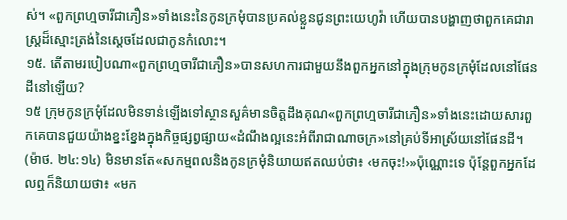ស់។ «ពួកព្រហ្មចារីជាភឿន»ទាំងនេះនៃកូនក្រមុំបានប្រគល់ខ្លួនជូនព្រះយេហូវ៉ា ហើយបានបង្ហាញថាពួកគេជារាស្ត្រដ៏ស្មោះត្រង់នៃស្តេចដែលជាកូនកំលោះ។
១៥. តើតាមរបៀបណា«ពួកព្រហ្មចារីជាភឿន»បានសហការជាមួយនឹងពួកអ្នកនៅក្នុងក្រុមកូនក្រមុំដែលនៅផែនដីនៅឡើយ?
១៥ ក្រុមកូនក្រមុំដែលមិនទាន់ឡើងទៅស្ថានសួគ៌មានចិត្តដឹងគុណ«ពួកព្រហ្មចារីជាភឿន»ទាំងនេះដោយសារពួកគេបានជួយយ៉ាងខ្នះខ្នែងក្នុងកិច្ចផ្សព្វផ្សាយ«ដំណឹងល្អនេះអំពីរាជាណាចក្រ»នៅគ្រប់ទីអាស្រ័យនៅផែនដី។ (ម៉ាថ. ២៤:១៤) មិនមានតែ«សកម្មពលនិងកូនក្រមុំនិយាយឥតឈប់ថា៖ ‹មកចុះ!›»ប៉ុណ្ណោះទេ ប៉ុន្តែពួកអ្នកដែលឮក៏និយាយថា៖ «មក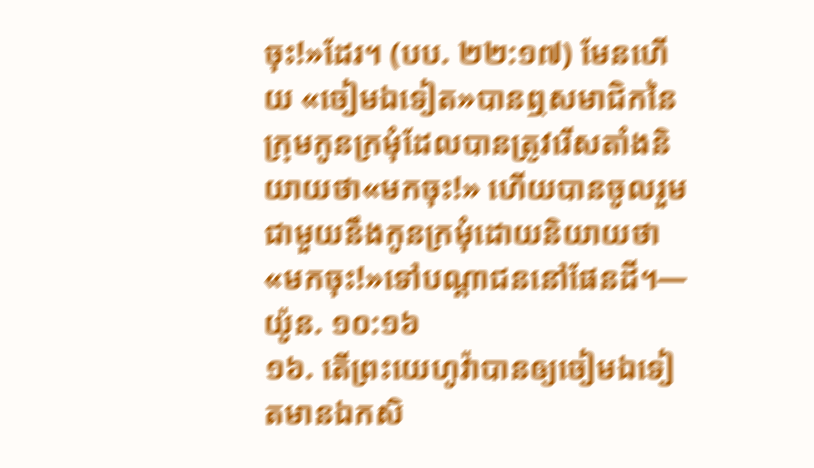ចុះ!»ដែរ។ (បប. ២២:១៧) មែនហើយ «ចៀមឯទៀត»បានឮសមាជិកនៃក្រុមកូនក្រមុំដែលបានត្រូវរើសតាំងនិយាយថា«មកចុះ!» ហើយបានចូលរួមជាមួយនឹងកូនក្រមុំដោយនិយាយថា«មកចុះ!»ទៅបណ្ដាជននៅផែនដី។—យ៉ូន. ១០:១៦
១៦. តើព្រះយេហូវ៉ាបានឲ្យចៀមឯទៀតមានឯកសិ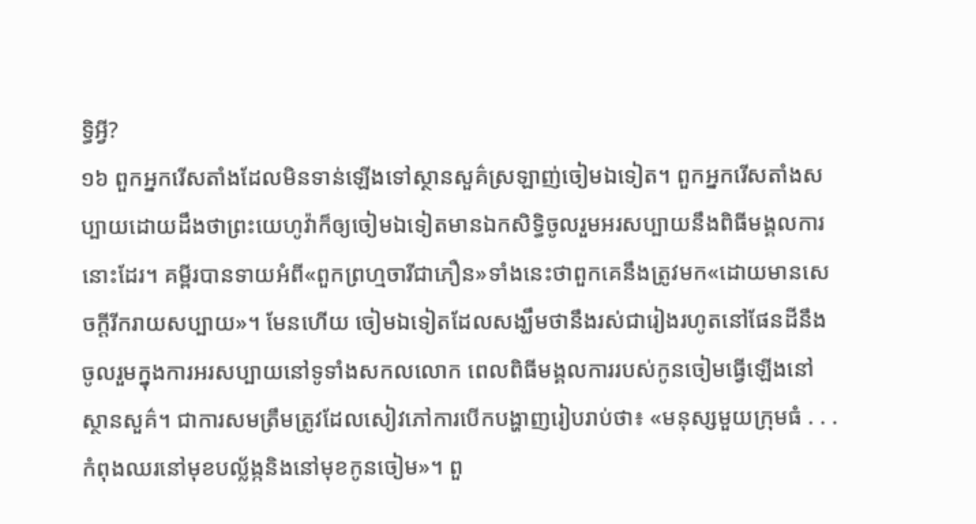ទ្ធិអ្វី?
១៦ ពួកអ្នករើសតាំងដែលមិនទាន់ឡើងទៅស្ថានសួគ៌ស្រឡាញ់ចៀមឯទៀត។ ពួកអ្នករើសតាំងសប្បាយដោយដឹងថាព្រះយេហូវ៉ាក៏ឲ្យចៀមឯទៀតមានឯកសិទ្ធិចូលរួមអរសប្បាយនឹងពិធីមង្គលការនោះដែរ។ គម្ពីរបានទាយអំពី«ពួកព្រហ្មចារីជាភឿន»ទាំងនេះថាពួកគេនឹងត្រូវមក«ដោយមានសេចក្ដីរីករាយសប្បាយ»។ មែនហើយ ចៀមឯទៀតដែលសង្ឃឹមថានឹងរស់ជារៀងរហូតនៅផែនដីនឹងចូលរួមក្នុងការអរសប្បាយនៅទូទាំងសកលលោក ពេលពិធីមង្គលការរបស់កូនចៀមធ្វើឡើងនៅស្ថានសួគ៌។ ជាការសមត្រឹមត្រូវដែលសៀវភៅការបើកបង្ហាញរៀបរាប់ថា៖ «មនុស្សមួយក្រុមធំ . . . កំពុងឈរនៅមុខបល្ល័ង្កនិងនៅមុខកូនចៀម»។ ពួ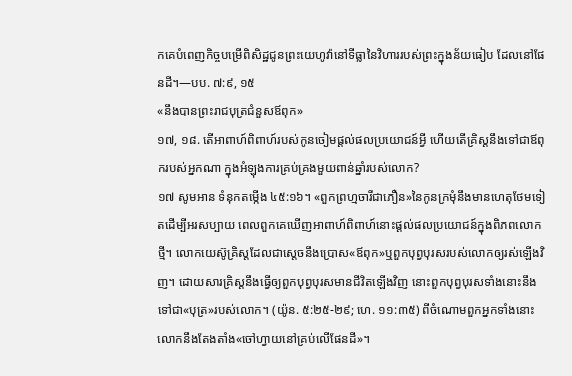កគេបំពេញកិច្ចបម្រើពិសិដ្ឋជូនព្រះយេហូវ៉ានៅទីធ្លានៃវិហាររបស់ព្រះក្នុងន័យធៀប ដែលនៅផែនដី។—បប. ៧:៩, ១៥
«នឹងបានព្រះរាជបុត្រជំនួសឪពុក»
១៧, ១៨. តើអាពាហ៍ពិពាហ៍របស់កូនចៀមផ្ដល់ផលប្រយោជន៍អ្វី ហើយតើគ្រិស្តនឹងទៅជាឪពុករបស់អ្នកណា ក្នុងអំឡុងការគ្រប់គ្រងមួយពាន់ឆ្នាំរបស់លោក?
១៧ សូមអាន ទំនុកតម្កើង ៤៥:១៦។ «ពួកព្រហ្មចារីជាភឿន»នៃកូនក្រមុំនឹងមានហេតុថែមទៀតដើម្បីអរសប្បាយ ពេលពួកគេឃើញអាពាហ៍ពិពាហ៍នោះផ្ដល់ផលប្រយោជន៍ក្នុងពិភពលោកថ្មី។ លោកយេស៊ូគ្រិស្តដែលជាស្តេចនឹងប្រោស«ឪពុក»ឬពួកបុព្វបុរសរបស់លោកឲ្យរស់ឡើងវិញ។ ដោយសារគ្រិស្តនឹងធ្វើឲ្យពួកបុព្វបុរសមានជីវិតឡើងវិញ នោះពួកបុព្វបុរសទាំងនោះនឹងទៅជា«បុត្រ»របស់លោក។ (យ៉ូន. ៥:២៥-២៩; ហេ. ១១:៣៥) ពីចំណោមពួកអ្នកទាំងនោះ លោកនឹងតែងតាំង«ចៅហ្វាយនៅគ្រប់លើផែនដី»។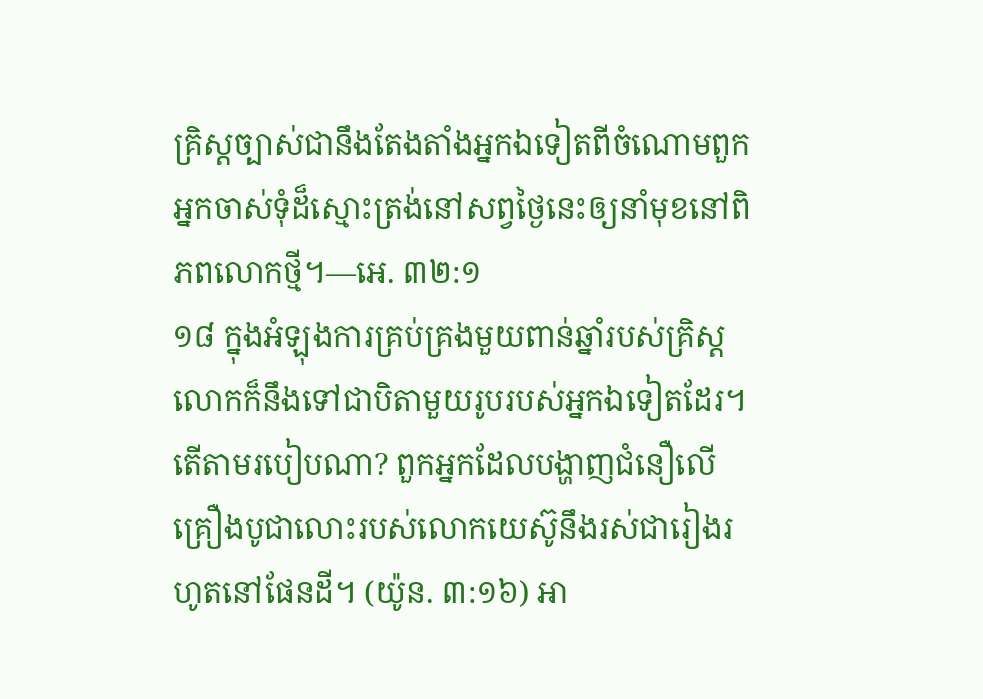គ្រិស្តច្បាស់ជានឹងតែងតាំងអ្នកឯទៀតពីចំណោមពួកអ្នកចាស់ទុំដ៏ស្មោះត្រង់នៅសព្វថ្ងៃនេះឲ្យនាំមុខនៅពិភពលោកថ្មី។—អេ. ៣២:១
១៨ ក្នុងអំឡុងការគ្រប់គ្រងមួយពាន់ឆ្នាំរបស់គ្រិស្ត លោកក៏នឹងទៅជាបិតាមួយរូបរបស់អ្នកឯទៀតដែរ។ តើតាមរបៀបណា? ពួកអ្នកដែលបង្ហាញជំនឿលើគ្រឿងបូជាលោះរបស់លោកយេស៊ូនឹងរស់ជារៀងរហូតនៅផែនដី។ (យ៉ូន. ៣:១៦) អា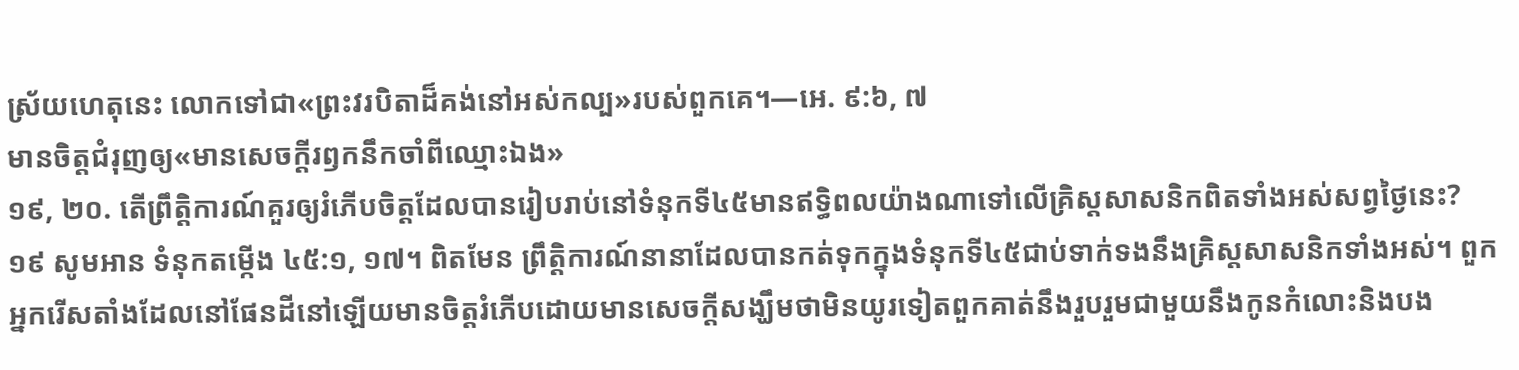ស្រ័យហេតុនេះ លោកទៅជា«ព្រះវរបិតាដ៏គង់នៅអស់កល្ប»របស់ពួកគេ។—អេ. ៩:៦, ៧
មានចិត្តជំរុញឲ្យ«មានសេចក្ដីរឭកនឹកចាំពីឈ្មោះឯង»
១៩, ២០. តើព្រឹត្ដិការណ៍គួរឲ្យរំភើបចិត្តដែលបានរៀបរាប់នៅទំនុកទី៤៥មានឥទ្ធិពលយ៉ាងណាទៅលើគ្រិស្តសាសនិកពិតទាំងអស់សព្វថ្ងៃនេះ?
១៩ សូមអាន ទំនុកតម្កើង ៤៥:១, ១៧។ ពិតមែន ព្រឹត្ដិការណ៍នានាដែលបានកត់ទុកក្នុងទំនុកទី៤៥ជាប់ទាក់ទងនឹងគ្រិស្តសាសនិកទាំងអស់។ ពួកអ្នករើសតាំងដែលនៅផែនដីនៅឡើយមានចិត្តរំភើបដោយមានសេចក្ដីសង្ឃឹមថាមិនយូរទៀតពួកគាត់នឹងរួបរួមជាមួយនឹងកូនកំលោះនិងបង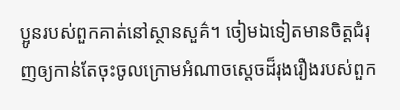ប្អូនរបស់ពួកគាត់នៅស្ថានសួគ៌។ ចៀមឯទៀតមានចិត្តជំរុញឲ្យកាន់តែចុះចូលក្រោមអំណាចស្តេចដ៏រុងរឿងរបស់ពួក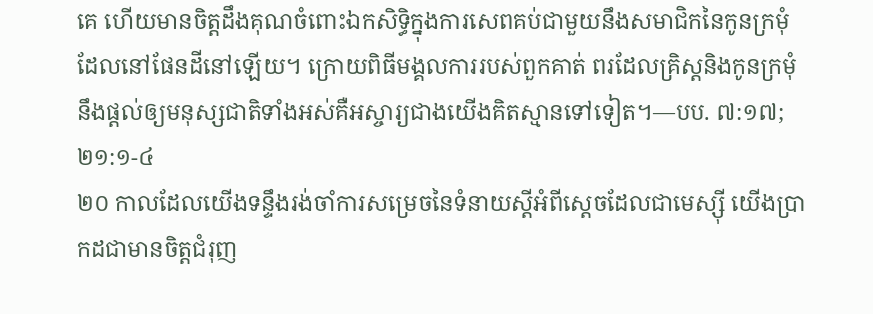គេ ហើយមានចិត្តដឹងគុណចំពោះឯកសិទ្ធិក្នុងការសេពគប់ជាមួយនឹងសមាជិកនៃកូនក្រមុំដែលនៅផែនដីនៅឡើយ។ ក្រោយពិធីមង្គលការរបស់ពួកគាត់ ពរដែលគ្រិស្តនិងកូនក្រមុំនឹងផ្ដល់ឲ្យមនុស្សជាតិទាំងអស់គឺអស្ចារ្យជាងយើងគិតស្មានទៅទៀត។—បប. ៧:១៧; ២១:១-៤
២០ កាលដែលយើងទន្ទឹងរង់ចាំការសម្រេចនៃទំនាយស្តីអំពីស្តេចដែលជាមេស្ស៊ី យើងប្រាកដជាមានចិត្តជំរុញ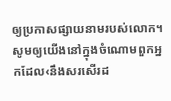ឲ្យប្រកាសផ្សាយនាមរបស់លោក។ សូមឲ្យយើងនៅក្នុងចំណោមពួកអ្នកដែល‹នឹងសរសើរដ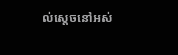ល់ស្តេចនៅអស់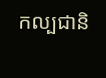កល្បជានិ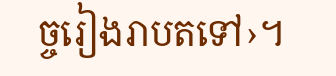ច្ចរៀងរាបតទៅ›។